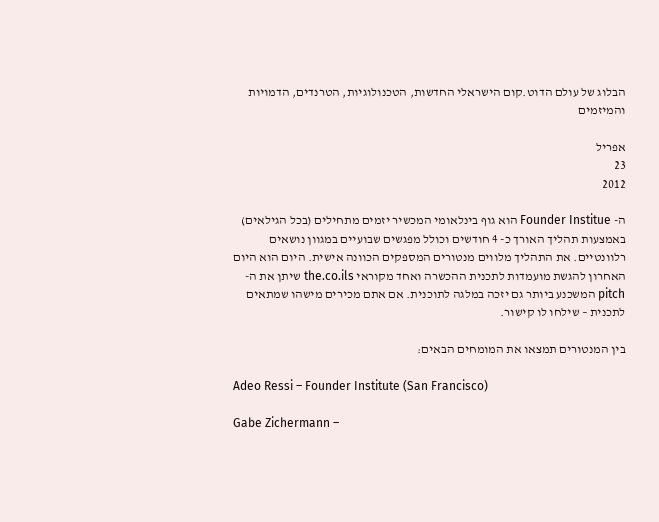הבלוג של עולם הדוט.קום הישראלי החדשות, הטכנולוגיות, הטרנדים, הדמויות והמיזמים

אפריל
23
2012

ה- Founder Institue הוא גוף בינלאומי המכשיר יזמים מתחילים (בכל הגילאים)  באמצעות תהליך האורך כ- 4 חודשים וכולל מפגשים שבועיים במגוון נושאים רלוונטיים. את התהליך מלווים מנטורים המספקים הכוונה אישית. היום הוא היום האחרון להגשת מועמדות לתכנית ההכשרה ואחד מקוראי the.co.ils שיתן את ה- pitch המשכנע ביותר גם יזכה במלגה לתוכנית. אם אתם מכירים מישהו שמתאים לתכנית – שילחו לו קישור.

בין המנטורים תמצאו את המומחים הבאים:

Adeo Ressi – Founder Institute (San Francisco)

Gabe Zichermann –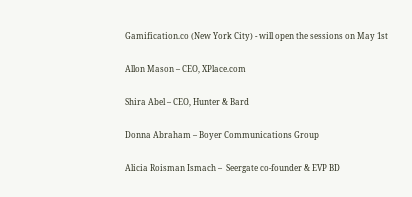Gamification.co (New York City) - will open the sessions on May 1st

Allon Mason – CEO, XPlace.com

Shira Abel – CEO, Hunter & Bard

Donna Abraham – Boyer Communications Group

Alicia Roisman Ismach –  Seergate co-founder & EVP BD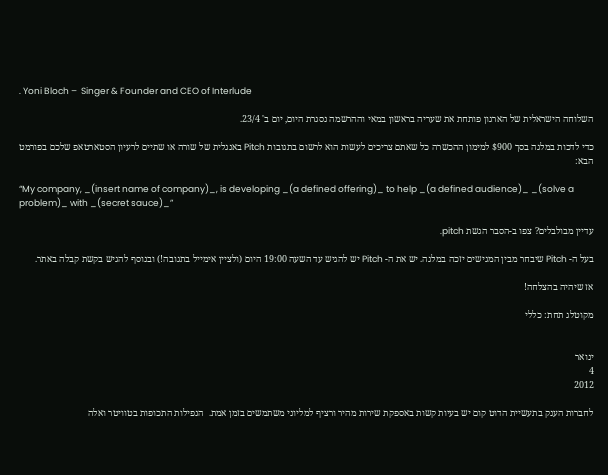. Yoni Bloch –  Singer & Founder and CEO of Interlude

השלוחה הישראלית של הארגון פותחת את שעריה בראשון במאי וההרשמה נסגרת היום, יום ב' 23/4.

כדי לדכות במלגה בסך $900 למימון ההכשרה כל שאתם צריכים לעשות הוא לרשום בתגובות Pitch באנגלית של שורה או שתיים לרעיון הסטארטאפ שלכם בפורמט הבא:

“My company, _(insert name of company)_, is developing _(a defined offering)_ to help _(a defined audience)_ _(solve a problem)_ with _(secret sauce)_”

עדיין מבולבלים? צפו ב-הסבר הגשת pitch.

בעל ה- Pitch שיבחר מבין המגישים יזכה במלגה. יש את ה- Pitch יש להגיש עד השעה 19:00 היום (ולציין אימייל בתגובה!) ובנוסף להגיש בקשת קבלה באתר.

אז שיהיה בהצלחה!

מקוטלג תחת: כללי


ינואר
4
2012

לחברות הענק בתעשיית הדוט קום יש בעיות קשות באספקת שירות מהיר ורציף למליוני משתמשים בזמן אמת.  הנפילות התכופות בטוויטר ואלה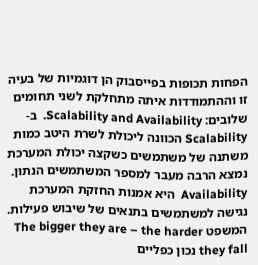הפחות תכופות בפייסבוק הן דוגמיות של בעיה זו וההתמודדות איתה מתחלקת לשני תחומים שלובים: Scalability and Availability.  ב- Scalability הכוונה ליכולת לשרת היטב כמות משתנה של משתמשים כשקצה יכולת המערכת נמצא הרבה מעבר למספר המשתמשים הנתון. Availability  היא אמנות החזקת המערכת נגישה למשתמשים בתנאים של שיבוש פעילות.  המשפט The bigger they are – the harder they fall נכון כפליים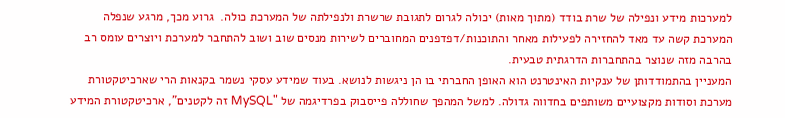למערכות מידע ונפילה של שרת בודד (מתוך מאות) יכולה לגרום לתגובת שרשרת ולנפילתה של המערכת כולה.  גרוע מכך, מרגע שנפלה המערכת קשה עד מאד להחזירה לפעילות מאחר והתוכנות/דפדפנים המחוברים לשירות מנסים שוב ושוב להתחבר למערכת ויוצרים עומס רב בהרבה מזה שנוצר בהתחברות הדרגתית טבעית.
המעניין בהתמודדותן של ענקיות האינטרנט הוא האופן החברתי בו הן ניגשות לנושא. בעוד שמידע עסקי נשמר בקנאות הרי שארכיטקטורת מערכת וסודות מקצועיים משותפים בחדווה גדולה. למשל המהפך שחוללה פייסבוק בפרדיגמה של "MySQL זה לקטנים", ארכיטקטורת המידע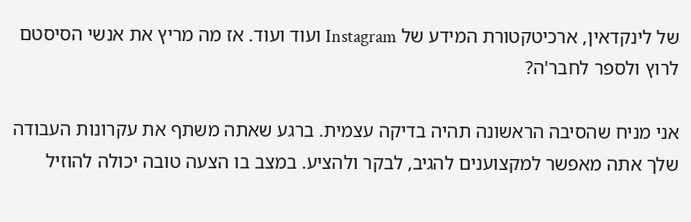של לינקדאין, ארכיטקטורת המידע של Instagram ועוד ועוד. אז מה מריץ את אנשי הסיסטם לרוץ ולספר לחבר'ה?

אני מניח שהסיבה הראשונה תהיה בדיקה עצמית. ברגע שאתה משתף את עקרונות העבודה שלך אתה מאפשר למקצוענים להגיב, לבקר ולהציע. במצב בו הצעה טובה יכולה להוזיל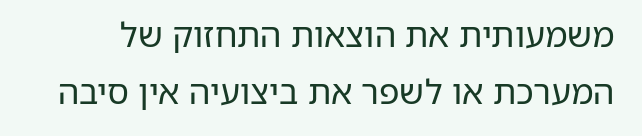משמעותית את הוצאות התחזוק של המערכת או לשפר את ביצועיה אין סיבה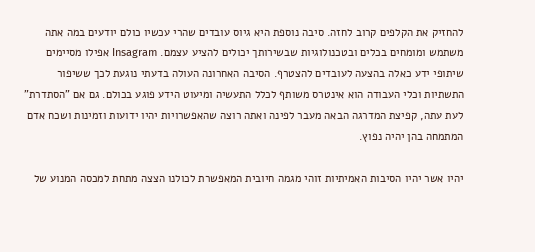להחזיק את הקלפים קרוב לחזה. סיבה נוספת היא גיוס עובדים שהרי עכשיו כולם יודעים במה אתה משתמש ומומחים בכלים ובטכנולוגיות שבשירותך יכולים להציע עצמם. Insagram אפילו מסיימים שיתופי ידע כאלה בהצעה לעובדים להצטרף. הסיבה האחרונה העולה בדעתי נוגעת לכך ששיפור התשתיות וכלי העבודה הוא אינטרס משותף לכלל התעשיה ומיעוט הידע פוגע בכולם. גם אם "הסתדרת" לעת עתה, קפיצת המדרגה הבאה מעבר לפינה ואתה רוצה שהאפשרויות יהיו ידועות וזמינות ושכח אדם המתמחה בהן יהיה נפוץ.

יהיו אשר יהיו הסיבות האמיתיות זוהי מגמה חיובית המאפשרת לכולנו הצצה מתחת למכסה המנוע של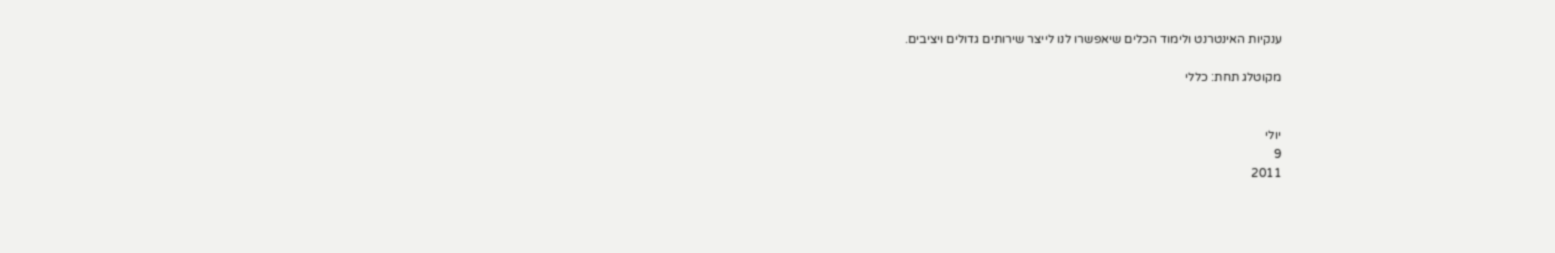ענקיות האינטרנט ולימוד הכלים שיאפשרו לנו לייצר שירותים גדולים ויציבים.

מקוטלג תחת: כללי


יולי
9
2011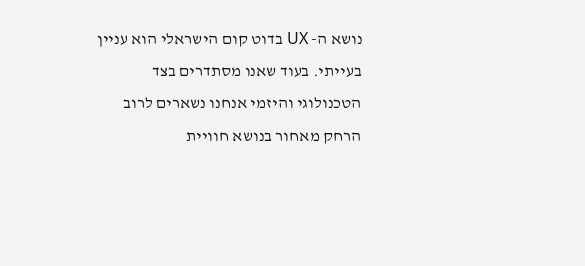נושא ה- UX בדוט קום הישראלי הוא עניין בעייתי. בעוד שאנו מסתדרים בצד הטכנולוגי והיזמי אנחנו נשארים לרוב הרחק מאחור בנושא חוויית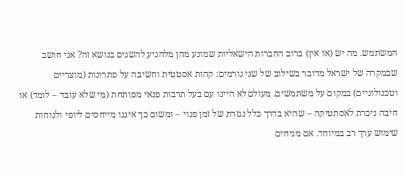המשתמש. מה יש (או אין) ברוב החברות הישאליות שמונע מהן מלהגיע להשגים בנושא זה? אני חושב שבמקרה של ישראל מדובר בשילוב של שני גורמים: קהות אסטטית וחשיבה על פתרונות (מוצריים וטכנולוגיים) במקום על משתמשים. מעולם לא היינו עם בעל תרבות פנאי מפותחת (מי שלא עובד – לומד) או חיבה ניכרת לאסתטיקה – שהיא בדרך כלל נגזרת של זמן פנוי – ומשום כך איננו מייחסים ליופי ולנוחות שימוש ערך רב במיוחד. אם מניחים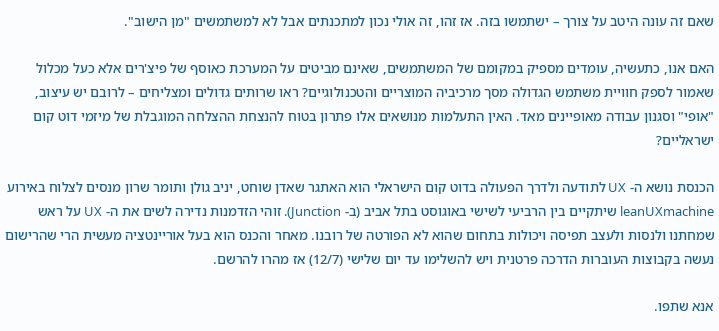שאם זה עונה היטב על צורך – ישתמשו בזה. אז זהו, זה אולי נכון למתכנתים אבל לא למשתמשים "מן הישוב".

האם אנו, כתעשיה, עומדים מספיק במקומם של המשתמשים, שאינם מביטים על המערכת כאוסף של פיצ'רים אלא כעל מכלול שאמור לספק חוויית משתמש הגדולה מסך מרכיביה המוצריים והטכנולוגיים? ראו שרותים גדולים ומצליחים – לרובם יש עיצוב, "אופי" וסגנון עבודה מאופיינים מאד. האין התעלמות מנושאים אלו פתרון בטוח להנצחת ההצלחה המוגבלת של מיזמי דוט קום ישראליים?

הכנסת נושא ה- UX לתודעה ולדרך הפעולה בדוט קום הישראלי הוא האתגר שאדן שוחט, יניב גולן ותומר שרון מנסים לצלוח באירוע   leanUXmachine שיתקיים בין הרביעי לשישי באוגוסט בתל אביב (ב- Junction). זוהי הזדמנות נדירה לשים את ה- UX על ראש שמחתנו ולנסות ולעצב תפיסה ויכולות בתחום שהוא לא הפורטה של רובנו. מאחר והכנס הוא בעל אוריינטציה מעשית הרי שהרישום נעשה בקבוצות העוברות הדרכה פרטנית ויש להשלימו עד יום שלישי (12/7) אז מהרו להרשם.

אנא שתפו.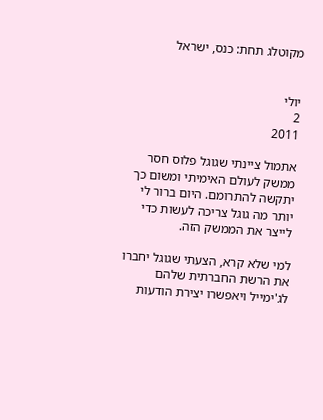מקוטלג תחת: כנס, ישראל


יולי
2
2011

אתמול ציינתי שגוגל פלוס חסר ממשק לעולם האימיתי ומשום כך יתקשה להתרומם. היום ברור לי יותר מה גוגל צריכה לעשות כדי לייצר את הממשק הזה.

למי שלא קרא, הצעתי שגוגל יחברו את הרשת החברתית שלהם לג'ימייל ויאפשרו יצירת הודעות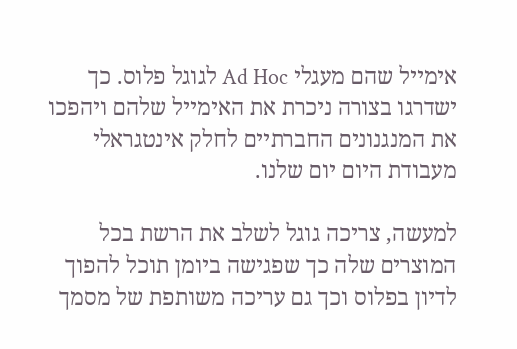אימייל שהם מעגלי Ad Hoc לגוגל פלוס. כך ישדרגו בצורה ניכרת את האימייל שלהם ויהפכו את המנגנונים החברתיים לחלק אינטגראלי מעבודת היום יום שלנו.

למעשה, צריכה גוגל לשלב את הרשת בכל המוצרים שלה כך שפגישה ביומן תוכל להפוך לדיון בפלוס וכך גם עריכה משותפת של מסמך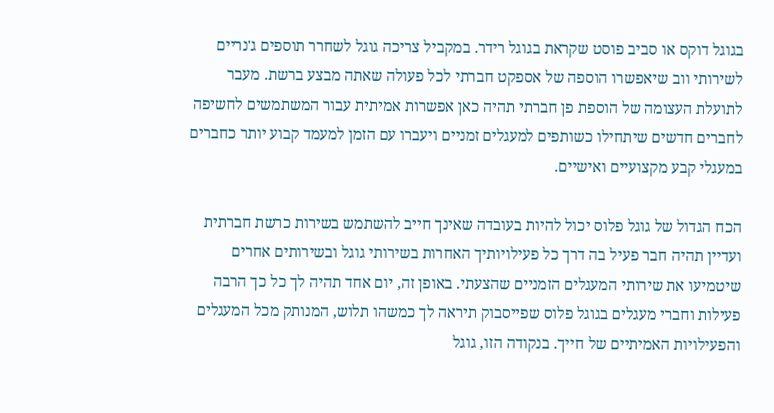בגוגל דוקס או סביב פוסט שקראת בגוגל רידר. במקביל צריכה גוגל לשחרר תוספים ג'נריים לשירותי ווב שיאפשרו הוספה של אספקט חברתי לכל פעולה שאתה מבצע ברשת. מעבר לתועלת העצומה של הוספת פן חברתי תהיה כאן אפשרות אמיתית עבור המשתמשים לחשיפה לחברים חדשים שיתחילו כשותפים למעגלים זמניים ויעברו עם הזמן למעמד קבוע יותר כחברים במעגלי קבע מקצועיים ואישיים.

הכח הגדול של גוגל פלוס יכול להיות בעובדה שאינך חייב להשתמש בשירות כרשת חברתית ועדיין תהיה חבר פעיל בה דרך כל פעילויותיך האחרות בשירותי גוגל ובשירותים אחרים שיטמיעו את שירותי המעגלים הזמניים שהצעתי. באופן זה, יום אחד תהיה לך כל כך הרבה פעילות וחברי מעגלים בגוגל פלוס שפייסבוק תיראה לך כמשהו תלוש, המנותק מכל המעגלים והפעילויות האמיתיים של חייך. בנקודה הזו, גוגל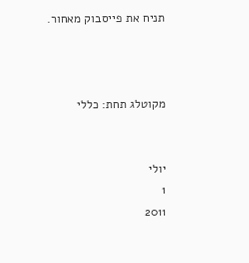תניח את פייסבוק מאחור.



מקוטלג תחת: כללי


יולי
1
2011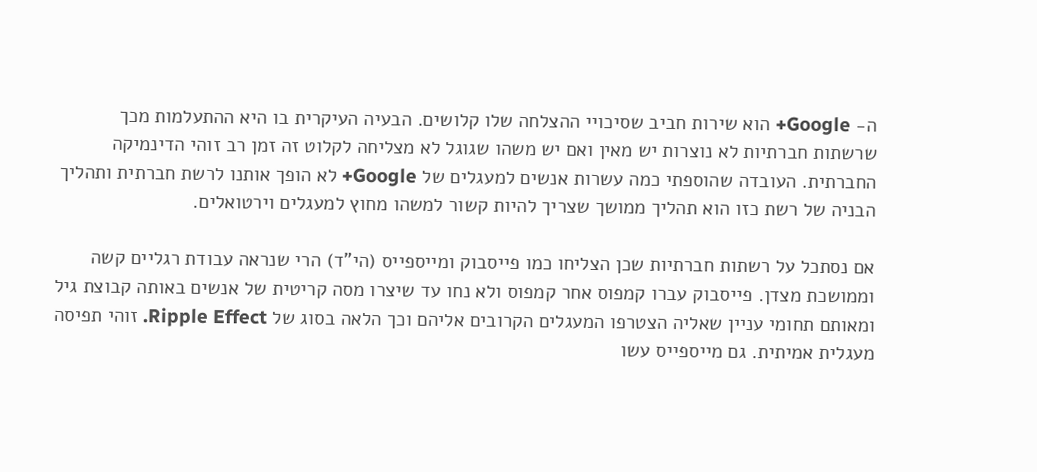ה- Google+ הוא שירות חביב שסיכויי ההצלחה שלו קלושים. הבעיה העיקרית בו היא ההתעלמות מכך שרשתות חברתיות לא נוצרות יש מאין ואם יש משהו שגוגל לא מצליחה לקלוט זה זמן רב זוהי הדינמיקה החברתית. העובדה שהוספתי כמה עשרות אנשים למעגלים של Google+ לא הופך אותנו לרשת חברתית ותהליך הבניה של רשת כזו הוא תהליך ממושך שצריך להיות קשור למשהו מחוץ למעגלים וירטואלים.

אם נסתכל על רשתות חברתיות שכן הצליחו כמו פייסבוק ומייספייס (הי"ד) הרי שנראה עבודת רגליים קשה וממושכת מצדן. פייסבוק עברו קמפוס אחר קמפוס ולא נחו עד שיצרו מסה קריטית של אנשים באותה קבוצת גיל ומאותם תחומי עניין שאליה הצטרפו המעגלים הקרובים אליהם וכך הלאה בסוג של Ripple Effect. זוהי תפיסה מעגלית אמיתית. גם מייספייס עשו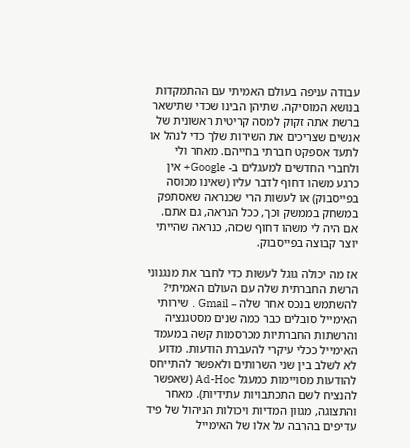עבודה עניפה בעולם האמיתי עם ההתמקדות בנושא המוסיקה. שתיהן הבינו שכדי שתישאר ברשת אתה זקוק למסה קריטית ראשונית של אנשים שצריכים את השירות שלך כדי לנהל או לתעד אספקט חברתי בחייהם. מאחר ולי ולחברי החדשים למעגלים ב- Google+ אין כרגע משהו דחוף לדבר עליו (שאינו מכוסה בפייסבוק) או לעשות הרי שכנראה שאסתפק במשחק בממשק וכך, ככל הנראה, גם אתם. אם היה לי משהו דחוף שכזה, כנראה שהייתי יוצר קבוצה בפייסבוק.

אז מה יכולה גוגל לעשות כדי לחבר את מנגנוני הרשת החברתית שלה עם העולם האמיתי? להשתמש בנכס אחר שלה – Gmail . שירותי האימייל סובלים כבר כמה שנים מסטגנציה והרשתות החברתיות מכרסמות קשה במעמד האימייל ככלי עיקרי להעברת הודעות. מדוע לא לשלב בין שני השרותים ולאפשר להתייחס להודעות מסויימות כמעגל Ad-Hoc (שאפשר להנציח לשם התכתבויות עתידיות). מאחר והתצוגה, מגוון המדיות ויכולות הניהול של פיד עדיפים בהרבה על אלו של האימייל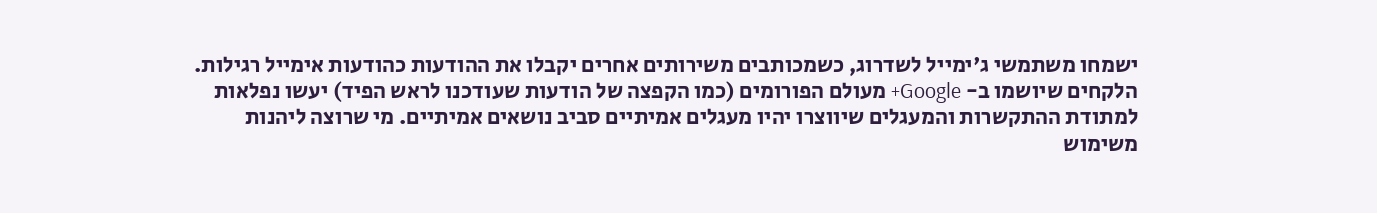ישמחו משתמשי ג'ימייל לשדרוג, כשמכותבים משירותים אחרים יקבלו את ההודעות כהודעות אימייל רגילות. הלקחים שיושמו ב- Google+ מעולם הפורומים (כמו הקפצה של הודעות שעודכנו לראש הפיד) יעשו נפלאות למתודת ההתקשרות והמעגלים שיווצרו יהיו מעגלים אמיתיים סביב נושאים אמיתיים. מי שרוצה ליהנות משימוש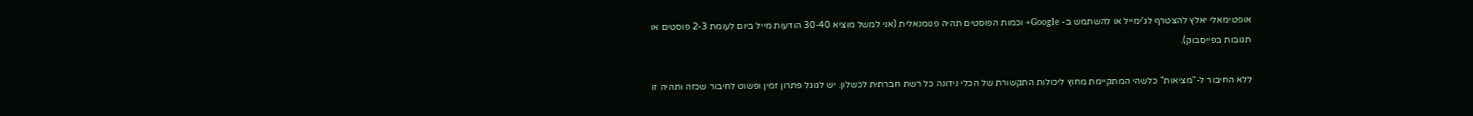אופטימאלי יאלץ להצטרף לג'ימייל או להשתמש ב- Google+ וכמות הפוסטים תהיה פנומנאלית (אני למשל מוציא 30-40 הודעות מייל ביום לעומת 2-3 פוסטים או תגובות בפייסבוק).

ללא החיבור ל-"מציאות" כלשהי המתקיימת מחוץ ליכולות התקשורת של הכלי נידונה כל רשת חברתית לכשלון. יש לגוגל פתרון זמין ופשוט לחיבור שכזה ותהיה זו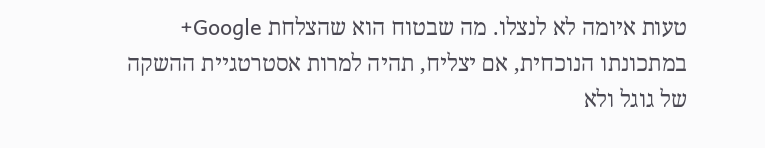טעות איומה לא לנצלו. מה שבטוח הוא שהצלחת Google+ במתכונתו הנוכחית, אם יצליח, תהיה למרות אסטרטגיית ההשקה של גוגל ולא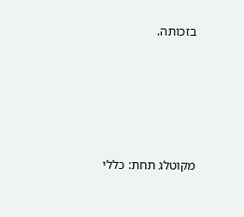בזכותה.





מקוטלג תחת: כללי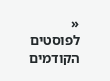« לפוסטים הקודמים